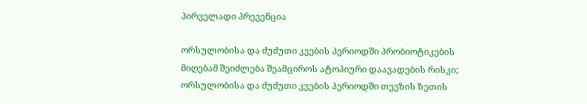პირველადი პრევენცია

ორსულობისა და ძუძუთი კვების პერიოდში პრობიოტიკების მიღებამ შეიძლება შეამციროს ატოპიური დაავადების რისკი; ორსულობისა და ძუძუთი კვების პერიოდში თევზის ზეთის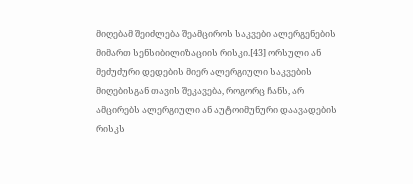მიღებამ შეიძლება შეამციროს საკვები ალერგენების მიმართ სენსიბილიზაციის რისკი.[43] ორსული ან მეძუძური დედების მიერ ალერგიული საკვების მიღებისგან თავის შეკავება, როგორც ჩანს, არ ამცირებს ალერგიული ან აუტოიმუნური დაავადების რისკს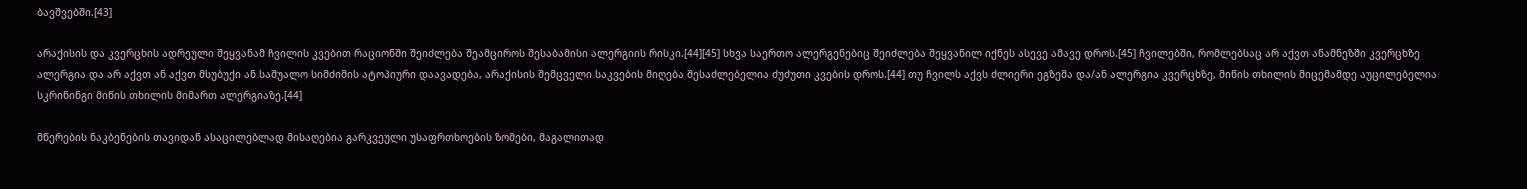ბავშვებში.[43]

არაქისის და კვერცხის ადრეული შეყვანამ ჩვილის კვებით რაციონში შეიძლება შეამციროს შესაბამისი ალერგიის რისკი.[44][45] სხვა საერთო ალერგენებიც შეიძლება შეყვანილ იქნეს ასევე ამავე დროს.[45] ჩვილებში, რომლებსაც არ აქვთ ანამნეზში კვერცხზე ალერგია და არ აქვთ ან აქვთ მსუბუქი ან საშუალო სიმძიმის ატოპიური დაავადება, არაქისის შემცველი საკვების მიღება შესაძლებელია ძუძუთი კვების დროს.[44] თუ ჩვილს აქვს ძლიერი ეგზემა და/ან ალერგია კვერცხზე, მიწის თხილის მიცემამდე აუცილებელია სკრინინგი მიწის თხილის მიმართ ალერგიაზე.[44]

მწერების ნაკბენების თავიდან ასაცილებლად მისაღებია გარკვეული უსაფრთხოების ზომები, მაგალითად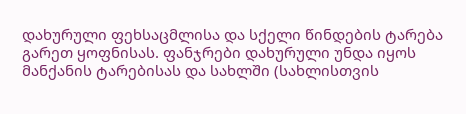დახურული ფეხსაცმლისა და სქელი წინდების ტარება გარეთ ყოფნისას. ფანჯრები დახურული უნდა იყოს მანქანის ტარებისას და სახლში (სახლისთვის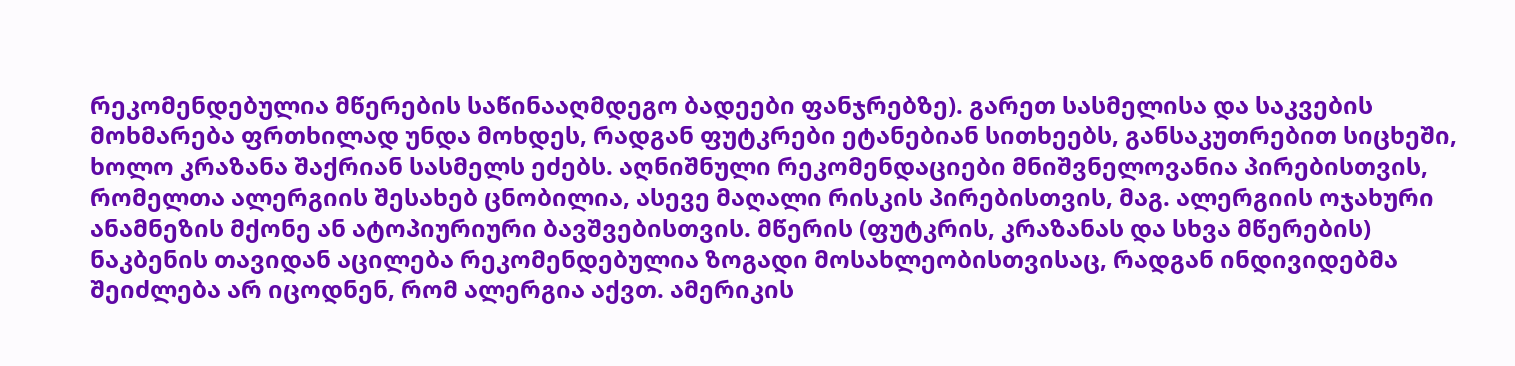რეკომენდებულია მწერების საწინააღმდეგო ბადეები ფანჯრებზე). გარეთ სასმელისა და საკვების მოხმარება ფრთხილად უნდა მოხდეს, რადგან ფუტკრები ეტანებიან სითხეებს, განსაკუთრებით სიცხეში, ხოლო კრაზანა შაქრიან სასმელს ეძებს. აღნიშნული რეკომენდაციები მნიშვნელოვანია პირებისთვის, რომელთა ალერგიის შესახებ ცნობილია, ასევე მაღალი რისკის პირებისთვის, მაგ. ალერგიის ოჯახური ანამნეზის მქონე ან ატოპიურიური ბავშვებისთვის. მწერის (ფუტკრის, კრაზანას და სხვა მწერების) ნაკბენის თავიდან აცილება რეკომენდებულია ზოგადი მოსახლეობისთვისაც, რადგან ინდივიდებმა შეიძლება არ იცოდნენ, რომ ალერგია აქვთ. ამერიკის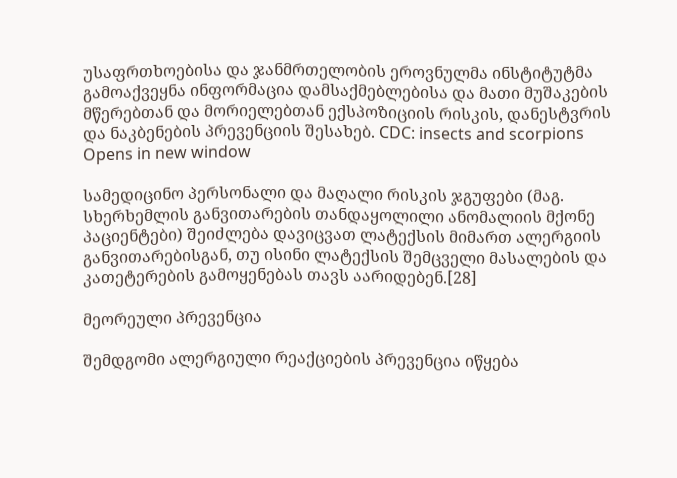უსაფრთხოებისა და ჯანმრთელობის ეროვნულმა ინსტიტუტმა გამოაქვეყნა ინფორმაცია დამსაქმებლებისა და მათი მუშაკების მწერებთან და მორიელებთან ექსპოზიციის რისკის, დანესტვრის და ნაკბენების პრევენციის შესახებ. CDC: insects and scorpions Opens in new window

სამედიცინო პერსონალი და მაღალი რისკის ჯგუფები (მაგ. სხერხემლის განვითარების თანდაყოლილი ანომალიის მქონე პაციენტები) შეიძლება დავიცვათ ლატექსის მიმართ ალერგიის განვითარებისგან, თუ ისინი ლატექსის შემცველი მასალების და კათეტერების გამოყენებას თავს აარიდებენ.[28]

მეორეული პრევენცია

შემდგომი ალერგიული რეაქციების პრევენცია იწყება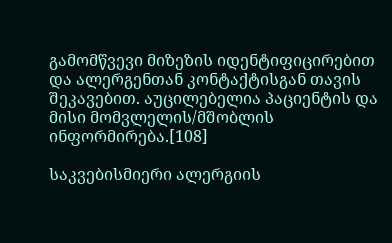გამომწვევი მიზეზის იდენტიფიცირებით და ალერგენთან კონტაქტისგან თავის შეკავებით. აუცილებელია პაციენტის და მისი მომვლელის/მშობლის ინფორმირება.[108]

საკვებისმიერი ალერგიის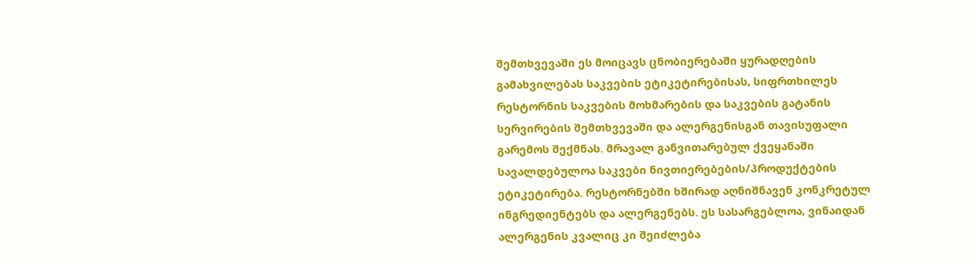შემთხვევაში ეს მოიცავს ცნობიერებაში ყურადღების გამახვილებას საკვების ეტიკეტირებისას, სიფრთხილეს რესტორნის საკვების მოხმარების და საკვების გატანის სერვირების შემთხვევაში და ალერგენისგან თავისუფალი გარემოს შექმნას. მრავალ განვითარებულ ქვეყანაში სავალდებულოა საკვები ნივთიერებების/პროდუქტების ეტიკეტირება. რესტორნებში ხშირად აღნიშნავენ კონკრეტულ ინგრედიენტებს და ალერგენებს. ეს სასარგებლოა, ვინაიდან ალერგენის კვალიც კი შეიძლება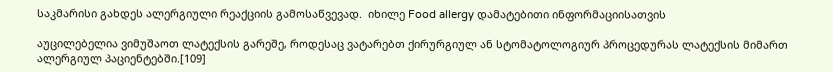საკმარისი გახდეს ალერგიული რეაქციის გამოსაწვევად.  იხილე Food allergy დამატებითი ინფორმაციისათვის

აუცილებელია ვიმუშაოთ ლატექსის გარეშე, როდესაც ვატარებთ ქირურგიულ ან სტომატოლოგიურ პროცედურას ლატექსის მიმართ ალერგიულ პაციენტებში.[109]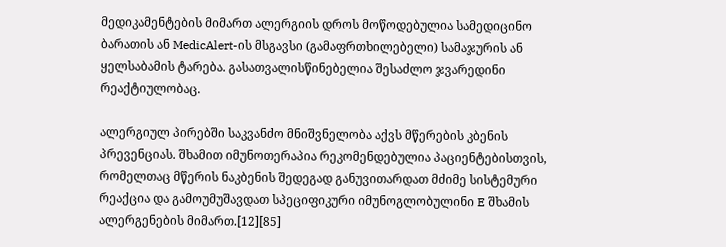მედიკამენტების მიმართ ალერგიის დროს მოწოდებულია სამედიცინო ბარათის ან MedicAlert-ის მსგავსი (გამაფრთხილებელი) სამაჯურის ან ყელსაბამის ტარება. გასათვალისწინებელია შესაძლო ჯვარედინი რეაქტიულობაც.

ალერგიულ პირებში საკვანძო მნიშვნელობა აქვს მწერების კბენის პრევენციას. შხამით იმუნოთერაპია რეკომენდებულია პაციენტებისთვის, რომელთაც მწერის ნაკბენის შედეგად განუვითარდათ მძიმე სისტემური რეაქცია და გამოუმუშავდათ სპეციფიკური იმუნოგლობულინი E შხამის ალერგენების მიმართ.[12][85]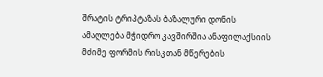შრატის ტრიპტაზას ბაზალური დონის ამაღლება მჭიდრო კავშირშია ანაფილაქსიის მძიმე ფორმის რისკთან მწერების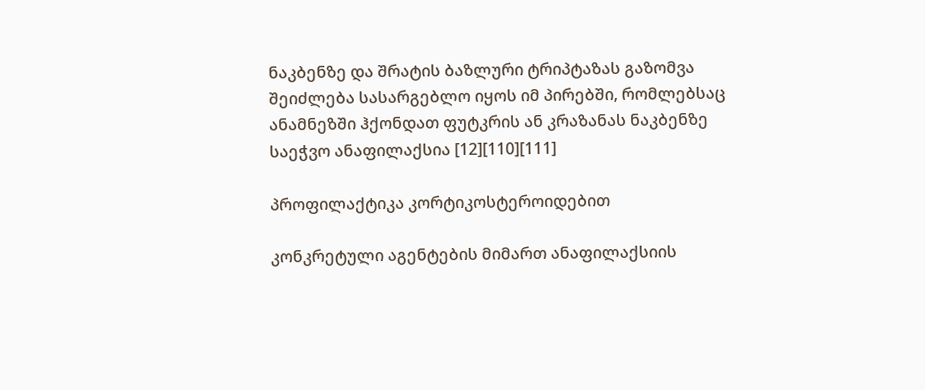ნაკბენზე და შრატის ბაზლური ტრიპტაზას გაზომვა შეიძლება სასარგებლო იყოს იმ პირებში, რომლებსაც ანამნეზში ჰქონდათ ფუტკრის ან კრაზანას ნაკბენზე საეჭვო ანაფილაქსია [12][110][111]

პროფილაქტიკა კორტიკოსტეროიდებით

კონკრეტული აგენტების მიმართ ანაფილაქსიის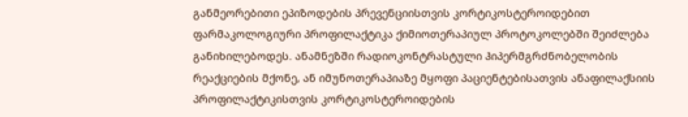განმეორებითი ეპიზოდების პრევენციისთვის კორტიკოსტეროიდებით ფარმაკოლოგიური პროფილაქტიკა ქიმიოთერაპიულ პროტოკოლებში შეიძლება განიხილებოდეს. ანამნეზში რადიოკონტრასტული ჰიპერმგრძნობელობის რეაქციების მქონე, ან იმუნოთერაპიაზე მყოფი პაციენტებისათვის ანაფილაქსიის პროფილაქტიკისთვის კორტიკოსტეროიდების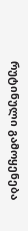რუტინული გამოყენება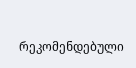რეკომენდებული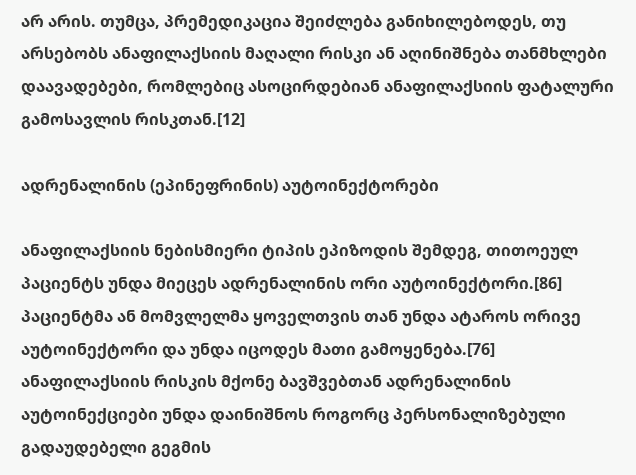არ არის. თუმცა, პრემედიკაცია შეიძლება განიხილებოდეს, თუ არსებობს ანაფილაქსიის მაღალი რისკი ან აღინიშნება თანმხლები დაავადებები, რომლებიც ასოცირდებიან ანაფილაქსიის ფატალური გამოსავლის რისკთან.[12]

ადრენალინის (ეპინეფრინის) აუტოინექტორები

ანაფილაქსიის ნებისმიერი ტიპის ეპიზოდის შემდეგ, თითოეულ პაციენტს უნდა მიეცეს ადრენალინის ორი აუტოინექტორი.[86] პაციენტმა ან მომვლელმა ყოველთვის თან უნდა ატაროს ორივე აუტოინექტორი და უნდა იცოდეს მათი გამოყენება.[76] ანაფილაქსიის რისკის მქონე ბავშვებთან ადრენალინის აუტოინექციები უნდა დაინიშნოს როგორც პერსონალიზებული გადაუდებელი გეგმის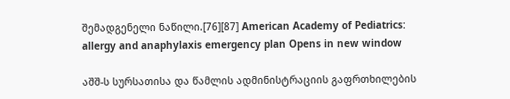შემადგენელი ნაწილი.[76][87] American Academy of Pediatrics: allergy and anaphylaxis emergency plan Opens in new window

აშშ-ს სურსათისა და წამლის ადმინისტრაციის გაფრთხილების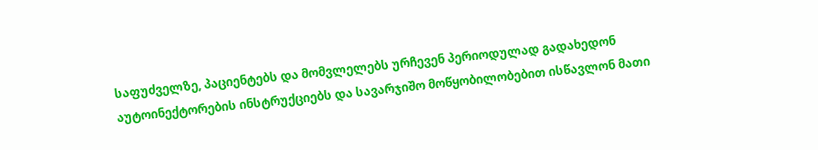საფუძველზე, პაციენტებს და მომვლელებს ურჩევენ პერიოდულად გადახედონ აუტოინექტორების ინსტრუქციებს და სავარჯიშო მოწყობილობებით ისწავლონ მათი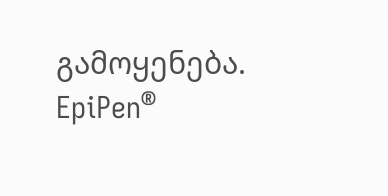გამოყენება. EpiPen®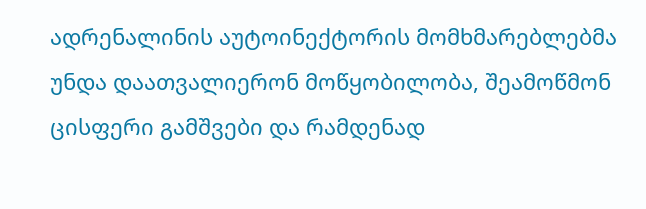ადრენალინის აუტოინექტორის მომხმარებლებმა უნდა დაათვალიერონ მოწყობილობა, შეამოწმონ ცისფერი გამშვები და რამდენად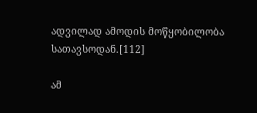ადვილად ამოდის მოწყობილობა სათავსოდან.[112]

ამ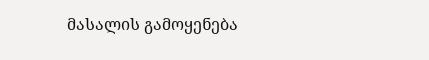მასალის გამოყენება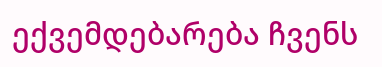ექვემდებარება ჩვენს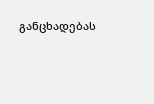განცხადებას